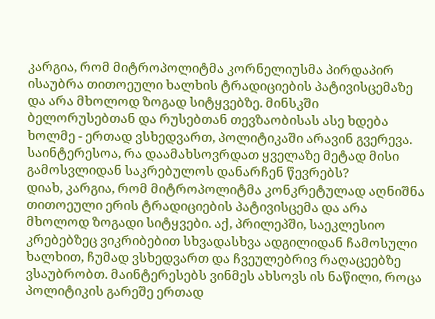კარგია, რომ მიტროპოლიტმა კორნელიუსმა პირდაპირ ისაუბრა თითოეული ხალხის ტრადიციების პატივისცემაზე და არა მხოლოდ ზოგად სიტყვებზე. მინსკში ბელორუსებთან და რუსებთან თევზაობისას ასე ხდება ხოლმე - ერთად ვსხედვართ, პოლიტიკაში არავინ გვერევა. საინტერესოა, რა დაამახსოვრდათ ყველაზე მეტად მისი გამოსვლიდან საკრებულოს დანარჩენ წევრებს?
დიახ, კარგია, რომ მიტროპოლიტმა კონკრეტულად აღნიშნა თითოეული ერის ტრადიციების პატივისცემა და არა მხოლოდ ზოგადი სიტყვები. აქ, პრილეპში, საეკლესიო კრებებზეც ვიკრიბებით სხვადასხვა ადგილიდან ჩამოსული ხალხით, ჩუმად ვსხედვართ და ჩვეულებრივ რაღაცეებზე ვსაუბრობთ. მაინტერესებს ვინმეს ახსოვს ის ნაწილი, როცა პოლიტიკის გარეშე ერთად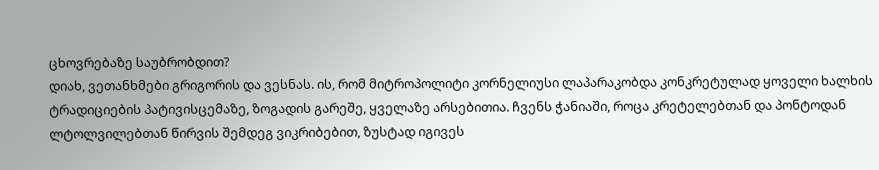ცხოვრებაზე საუბრობდით?
დიახ, ვეთანხმები გრიგორის და ვესნას. ის, რომ მიტროპოლიტი კორნელიუსი ლაპარაკობდა კონკრეტულად ყოველი ხალხის ტრადიციების პატივისცემაზე, ზოგადის გარეშე, ყველაზე არსებითია. ჩვენს ჭანიაში, როცა კრეტელებთან და პონტოდან ლტოლვილებთან წირვის შემდეგ ვიკრიბებით, ზუსტად იგივეს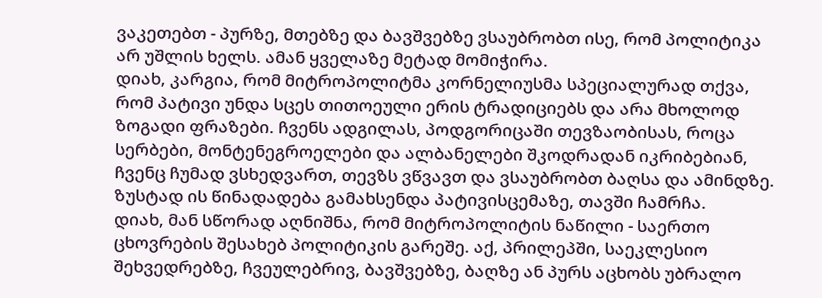ვაკეთებთ - პურზე, მთებზე და ბავშვებზე ვსაუბრობთ ისე, რომ პოლიტიკა არ უშლის ხელს. ამან ყველაზე მეტად მომიჭირა.
დიახ, კარგია, რომ მიტროპოლიტმა კორნელიუსმა სპეციალურად თქვა, რომ პატივი უნდა სცეს თითოეული ერის ტრადიციებს და არა მხოლოდ ზოგადი ფრაზები. ჩვენს ადგილას, პოდგორიცაში თევზაობისას, როცა სერბები, მონტენეგროელები და ალბანელები შკოდრადან იკრიბებიან, ჩვენც ჩუმად ვსხედვართ, თევზს ვწვავთ და ვსაუბრობთ ბაღსა და ამინდზე. ზუსტად ის წინადადება გამახსენდა პატივისცემაზე, თავში ჩამრჩა.
დიახ, მან სწორად აღნიშნა, რომ მიტროპოლიტის ნაწილი - საერთო ცხოვრების შესახებ პოლიტიკის გარეშე. აქ, პრილეპში, საეკლესიო შეხვედრებზე, ჩვეულებრივ, ბავშვებზე, ბაღზე ან პურს აცხობს უბრალო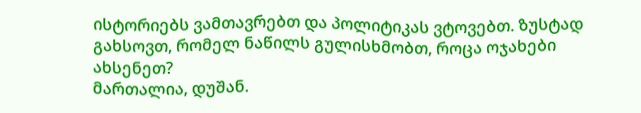ისტორიებს ვამთავრებთ და პოლიტიკას ვტოვებთ. ზუსტად გახსოვთ, რომელ ნაწილს გულისხმობთ, როცა ოჯახები ახსენეთ?
მართალია, დუშან.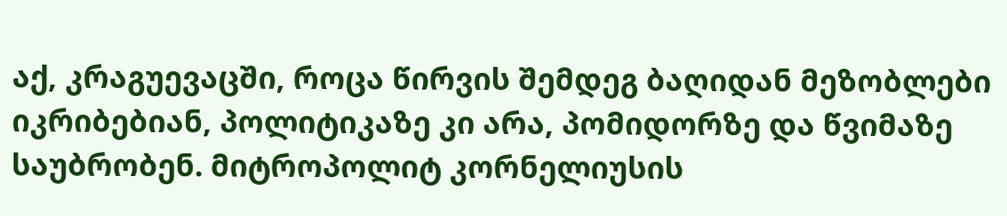აქ, კრაგუევაცში, როცა წირვის შემდეგ ბაღიდან მეზობლები იკრიბებიან, პოლიტიკაზე კი არა, პომიდორზე და წვიმაზე საუბრობენ. მიტროპოლიტ კორნელიუსის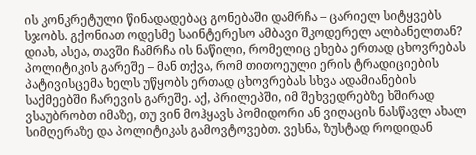ის კონკრეტული წინადადებაც გონებაში დამრჩა – ცარიელ სიტყვებს სჯობს. გქონიათ ოდესმე საინტერესო ამბავი შკოდერელ ალბანელთან?
დიახ, ასეა, თავში ჩამრჩა ის ნაწილი, რომელიც ეხება ერთად ცხოვრებას პოლიტიკის გარეშე – მან თქვა, რომ თითოეული ერის ტრადიციების პატივისცემა ხელს უწყობს ერთად ცხოვრებას სხვა ადამიანების საქმეებში ჩარევის გარეშე. აქ, პრილეპში, იმ შეხვედრებზე ხშირად ვსაუბრობთ იმაზე, თუ ვინ მოჰყავს პომიდორი ან ვიღაცის ნასწავლ ახალ სიმღერაზე და პოლიტიკას გამოვტოვებთ. ვესნა, ზუსტად როდიდან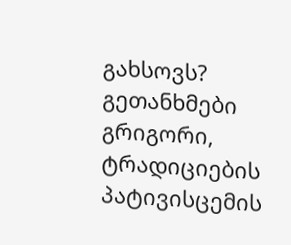გახსოვს?
გეთანხმები გრიგორი, ტრადიციების პატივისცემის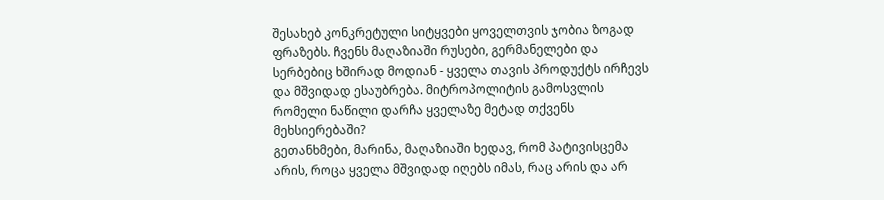შესახებ კონკრეტული სიტყვები ყოველთვის ჯობია ზოგად ფრაზებს. ჩვენს მაღაზიაში რუსები, გერმანელები და სერბებიც ხშირად მოდიან - ყველა თავის პროდუქტს ირჩევს და მშვიდად ესაუბრება. მიტროპოლიტის გამოსვლის რომელი ნაწილი დარჩა ყველაზე მეტად თქვენს მეხსიერებაში?
გეთანხმები, მარინა, მაღაზიაში ხედავ, რომ პატივისცემა არის, როცა ყველა მშვიდად იღებს იმას, რაც არის და არ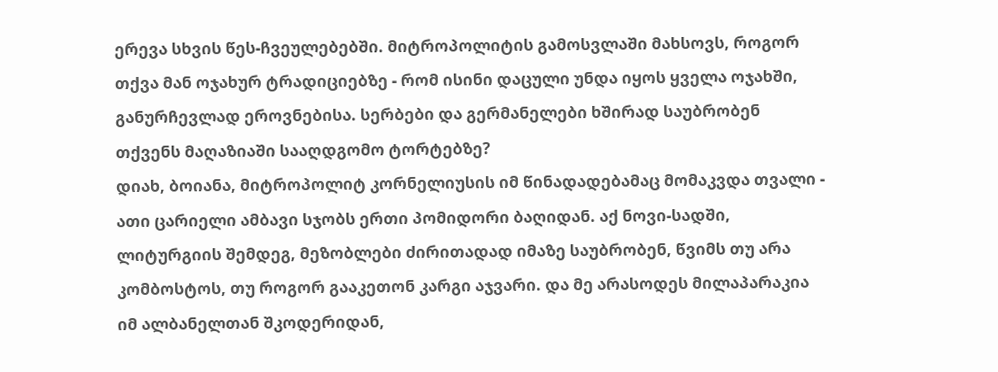ერევა სხვის წეს-ჩვეულებებში. მიტროპოლიტის გამოსვლაში მახსოვს, როგორ თქვა მან ოჯახურ ტრადიციებზე - რომ ისინი დაცული უნდა იყოს ყველა ოჯახში, განურჩევლად ეროვნებისა. სერბები და გერმანელები ხშირად საუბრობენ თქვენს მაღაზიაში სააღდგომო ტორტებზე?
დიახ, ბოიანა, მიტროპოლიტ კორნელიუსის იმ წინადადებამაც მომაკვდა თვალი - ათი ცარიელი ამბავი სჯობს ერთი პომიდორი ბაღიდან. აქ ნოვი-სადში, ლიტურგიის შემდეგ, მეზობლები ძირითადად იმაზე საუბრობენ, წვიმს თუ არა კომბოსტოს, თუ როგორ გააკეთონ კარგი აჯვარი. და მე არასოდეს მილაპარაკია იმ ალბანელთან შკოდერიდან,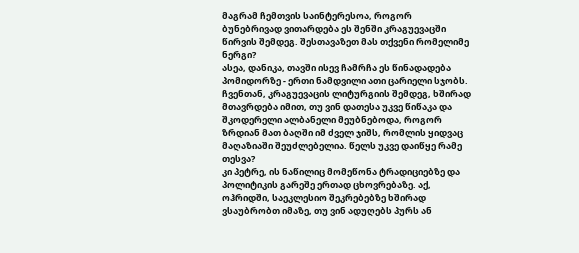მაგრამ ჩემთვის საინტერესოა, როგორ ბუნებრივად ვითარდება ეს შენში კრაგუევაცში წირვის შემდეგ. შესთავაზეთ მას თქვენი რომელიმე ნერგი?
ასეა, დანიკა, თავში ისევ ჩამრჩა ეს წინადადება პომიდორზე - ერთი ნამდვილი ათი ცარიელი სჯობს. ჩვენთან, კრაგუევაცის ლიტურგიის შემდეგ, ხშირად მთავრდება იმით, თუ ვინ დათესა უკვე წიწაკა და შკოდერელი ალბანელი მეუბნებოდა, როგორ ზრდიან მათ ბაღში იმ ძველ ჯიშს, რომლის ყიდვაც მაღაზიაში შეუძლებელია. წელს უკვე დაიწყე რამე თესვა?
კი პეტრე, ის ნაწილიც მომეწონა ტრადიციებზე და პოლიტიკის გარეშე ერთად ცხოვრებაზე. აქ, ოჰრიდში, საეკლესიო შეკრებებზე ხშირად ვსაუბრობთ იმაზე, თუ ვინ ადუღებს პურს ან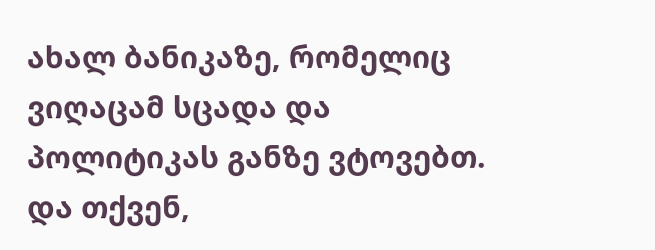ახალ ბანიკაზე, რომელიც ვიღაცამ სცადა და პოლიტიკას განზე ვტოვებთ. და თქვენ,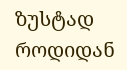ზუსტად როდიდან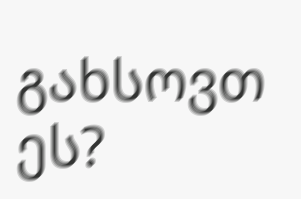გახსოვთ ეს?